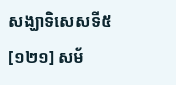សង្ឃាទិសេសទី៥
[១២១] សម័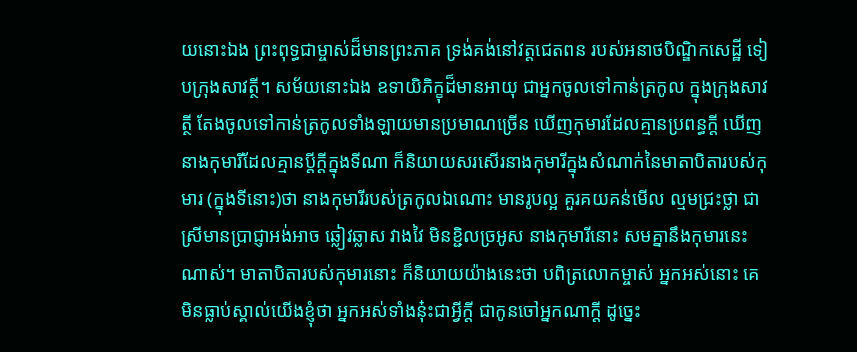យនោះឯង ព្រះពុទ្ធជាម្ចាស់ដ៏មានព្រះភាគ ទ្រង់គង់នៅវត្តជេតពន របស់អនាថបិណ្ឌិកសេដ្ឋី ទៀបក្រុងសាវត្ថី។ សម័យនោះឯង ឧទាយិភិក្ខុដ៏មានអាយុ ជាអ្នកចូលទៅកាន់ត្រកូល ក្នុងក្រុងសាវត្ថី តែងចូលទៅកាន់ត្រកូលទាំងឡាយមានប្រមាណច្រើន ឃើញកុមារដែលគ្មានប្រពន្ធក្តី ឃើញនាងកុមារីដែលគ្មានប្តីក្តីក្នុងទីណា ក៏និយាយសរសើរនាងកុមារីក្នុងសំណាក់នៃមាតាបិតារបស់កុមារ (ក្នុងទីនោះ)ថា នាងកុមារីរបស់ត្រកូលឯណោះ មានរូបល្អ គួរគយគន់មើល ល្មមជ្រះថ្លា ជាស្រីមានប្រាជ្ញាអង់អាច ឆ្លៀវឆ្លាស វាងវៃ មិនខ្ជិលច្រអូស នាងកុមារីនោះ សមគ្នានឹងកុមារនេះណាស់។ មាតាបិតារបស់កុមារនោះ ក៏និយាយយ៉ាងនេះថា បពិត្រលោកម្ចាស់ អ្នកអស់នោះ គេមិនធ្លាប់ស្គាល់យើងខ្ញុំថា អ្នកអស់ទាំងនុ៎ះជាអ្វីក្តី ជាកូនចៅអ្នកណាក្តី ដូច្នេះ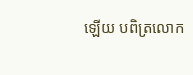ឡើយ បពិត្រលោក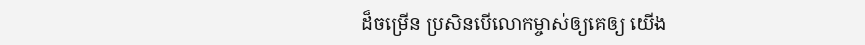ដ៏ចម្រើន ប្រសិនបើលោកម្ចាស់ឲ្យគេឲ្យ យើង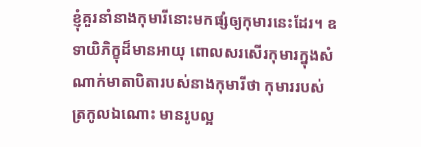ខ្ញុំគួរនាំនាងកុមារីនោះមកផ្សំឲ្យកុមារនេះដែរ។ ឧទាយិភិក្ខុដ៏មានអាយុ ពោលសរសើរកុមារក្នុងសំណាក់មាតាបិតារបស់នាងកុមារីថា កុមាររបស់ត្រកូលឯណោះ មានរូបល្អ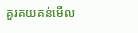គួរគយគន់មើល